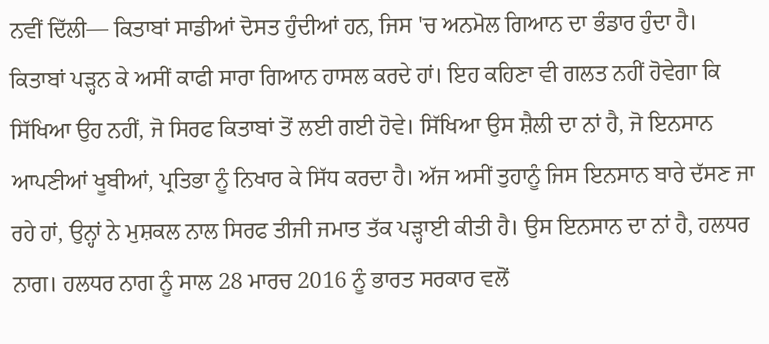ਨਵੀਂ ਦਿੱਲੀ— ਕਿਤਾਬਾਂ ਸਾਡੀਆਂ ਦੋਸਤ ਹੁੰਦੀਆਂ ਹਨ, ਜਿਸ 'ਚ ਅਨਮੋਲ ਗਿਆਨ ਦਾ ਭੰਡਾਰ ਹੁੰਦਾ ਹੈ। ਕਿਤਾਬਾਂ ਪੜ੍ਹਨ ਕੇ ਅਸੀਂ ਕਾਫੀ ਸਾਰਾ ਗਿਆਨ ਹਾਸਲ ਕਰਦੇ ਹਾਂ। ਇਹ ਕਹਿਣਾ ਵੀ ਗਲਤ ਨਹੀਂ ਹੋਵੇਗਾ ਕਿ ਸਿੱਖਿਆ ਉਹ ਨਹੀਂ, ਜੋ ਸਿਰਫ ਕਿਤਾਬਾਂ ਤੋਂ ਲਈ ਗਈ ਹੋਵੇ। ਸਿੱਖਿਆ ਉਸ ਸ਼ੈਲੀ ਦਾ ਨਾਂ ਹੈ, ਜੋ ਇਨਸਾਨ ਆਪਣੀਆਂ ਖੂਬੀਆਂ, ਪ੍ਰਤਿਭਾ ਨੂੰ ਨਿਖਾਰ ਕੇ ਸਿੱਧ ਕਰਦਾ ਹੈ। ਅੱਜ ਅਸੀਂ ਤੁਹਾਨੂੰ ਜਿਸ ਇਨਸਾਨ ਬਾਰੇ ਦੱਸਣ ਜਾ ਰਹੇ ਹਾਂ, ਉਨ੍ਹਾਂ ਨੇ ਮੁਸ਼ਕਲ ਨਾਲ ਸਿਰਫ ਤੀਜੀ ਜਮਾਤ ਤੱਕ ਪੜ੍ਹਾਈ ਕੀਤੀ ਹੈ। ਉਸ ਇਨਸਾਨ ਦਾ ਨਾਂ ਹੈ, ਹਲਧਰ ਨਾਗ। ਹਲਧਰ ਨਾਗ ਨੂੰ ਸਾਲ 28 ਮਾਰਚ 2016 ਨੂੰ ਭਾਰਤ ਸਰਕਾਰ ਵਲੋਂ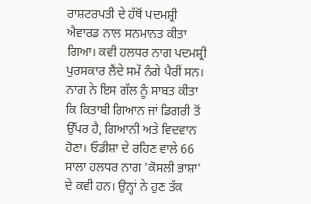ਰਾਸ਼ਟਰਪਤੀ ਦੇ ਹੱਥੋਂ ਪਦਮਸ਼੍ਰੀ ਐਵਾਰਡ ਨਾਲ ਸਨਮਾਨਤ ਕੀਤਾ ਗਿਆ। ਕਵੀ ਹਲਧਰ ਨਾਗ ਪਦਮਸ਼੍ਰੀ ਪੁਰਸਕਾਰ ਲੈਂਦੇ ਸਮੇਂ ਨੰਗੇ ਪੈਰੀਂ ਸਨ।
ਨਾਗ ਨੇ ਇਸ ਗੱਲ ਨੂੰ ਸਾਬਤ ਕੀਤਾ ਕਿ ਕਿਤਾਬੀ ਗਿਆਨ ਜਾਂ ਡਿਗਰੀ ਤੋਂ ਉੱਪਰ ਹੈ, ਗਿਆਨੀ ਅਤੇ ਵਿਦਵਾਨ ਹੋਣਾ। ਓਡੀਸ਼ਾ ਦੇ ਰਹਿਣ ਵਾਲੇ 66 ਸਾਲਾ ਹਲਧਰ ਨਾਗ 'ਕੋਸਲੀ ਭਾਸ਼ਾ' ਦੇ ਕਵੀ ਹਨ। ਉਨ੍ਹਾਂ ਨੇ ਹੁਣ ਤੱਕ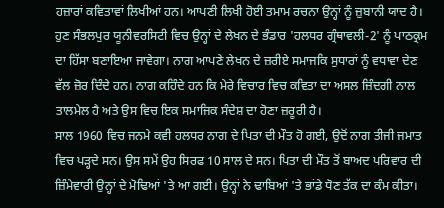ਹਜ਼ਾਰਾਂ ਕਵਿਤਾਵਾਂ ਲਿਖੀਆਂ ਹਨ। ਆਪਣੀ ਲਿਖੀ ਹੋਈ ਤਮਾਮ ਰਚਨਾ ਉਨ੍ਹਾਂ ਨੂੰ ਜ਼ੁਬਾਨੀ ਯਾਦ ਹੈ। ਹੁਣ ਸੰਭਲਪੁਰ ਯੂਨੀਵਰਸਿਟੀ ਵਿਚ ਉਨ੍ਹਾਂ ਦੇ ਲੇਖਨ ਦੇ ਭੰਡਾਰ 'ਹਲਧਰ ਗ੍ਰੰਥਾਵਲੀ-2' ਨੂੰ ਪਾਠਕ੍ਰਮ ਦਾ ਹਿੱਸਾ ਬਣਾਇਆ ਜਾਵੇਗਾ। ਨਾਗ ਆਪਣੇ ਲੇਖਨ ਦੇ ਜ਼ਰੀਏ ਸਮਾਜਕਿ ਸੁਧਾਰਾਂ ਨੂੰ ਵਧਾਵਾ ਦੇਣ ਵੱਲ ਜ਼ੋਰ ਦਿੰਦੇ ਹਨ। ਨਾਗ ਕਹਿੰਦੇ ਹਨ ਕਿ ਮੇਰੇ ਵਿਚਾਰ ਵਿਚ ਕਵਿਤਾ ਦਾ ਅਸਲ ਜ਼ਿੰਦਗੀ ਨਾਲ ਤਾਲਮੇਲ ਹੈ ਅਤੇ ਉਸ ਵਿਚ ਇਕ ਸਮਾਜਿਕ ਸੰਦੇਸ਼ ਦਾ ਹੋਣਾ ਜ਼ਰੂਰੀ ਹੈ।
ਸਾਲ 1960 ਵਿਚ ਜਨਮੇ ਕਵੀ ਹਲਧਰ ਨਾਗ ਦੇ ਪਿਤਾ ਦੀ ਮੌਤ ਹੋ ਗਈ, ਉਦੋਂ ਨਾਗ ਤੀਜੀ ਜਮਾਤ ਵਿਚ ਪੜ੍ਹਦੇ ਸਨ। ਉਸ ਸਮੇਂ ਉਹ ਸਿਰਫ 10 ਸਾਲ ਦੇ ਸਨ। ਪਿਤਾ ਦੀ ਮੌਤ ਤੋਂ ਬਾਅਦ ਪਰਿਵਾਰ ਦੀ ਜ਼ਿੰਮੇਵਾਰੀ ਉਨ੍ਹਾਂ ਦੇ ਮੋਢਿਆਂ 'ਤੇ ਆ ਗਈ। ਉਨ੍ਹਾਂ ਨੇ ਢਾਬਿਆਂ 'ਤੇ ਭਾਂਡੇ ਧੋਣ ਤੱਕ ਦਾ ਕੰਮ ਕੀਤਾ।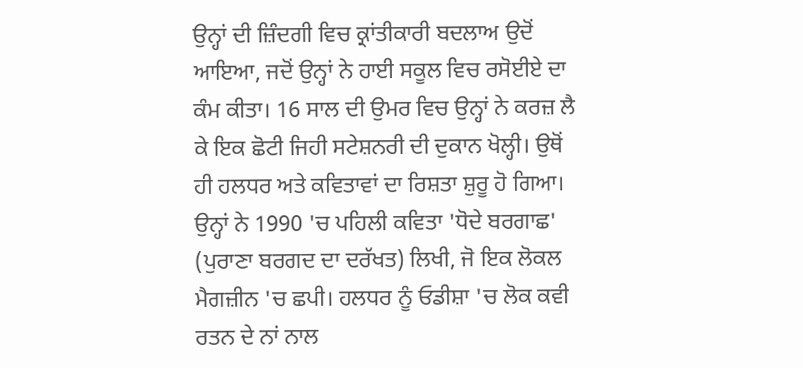ਉਨ੍ਹਾਂ ਦੀ ਜ਼ਿੰਦਗੀ ਵਿਚ ਕ੍ਰਾਂਤੀਕਾਰੀ ਬਦਲਾਅ ਉਦੋਂ ਆਇਆ, ਜਦੋਂ ਉਨ੍ਹਾਂ ਨੇ ਹਾਈ ਸਕੂਲ ਵਿਚ ਰਸੋਈਏ ਦਾ ਕੰਮ ਕੀਤਾ। 16 ਸਾਲ ਦੀ ਉਮਰ ਵਿਚ ਉਨ੍ਹਾਂ ਨੇ ਕਰਜ਼ ਲੈ ਕੇ ਇਕ ਛੋਟੀ ਜਿਹੀ ਸਟੇਸ਼ਨਰੀ ਦੀ ਦੁਕਾਨ ਖੋਲ੍ਹੀ। ਉਥੋਂ ਹੀ ਹਲਧਰ ਅਤੇ ਕਵਿਤਾਵਾਂ ਦਾ ਰਿਸ਼ਤਾ ਸ਼ੁਰੂ ਹੋ ਗਿਆ। ਉਨ੍ਹਾਂ ਨੇ 1990 'ਚ ਪਹਿਲੀ ਕਵਿਤਾ 'ਧੋਦੇ ਬਰਗਾਛ' (ਪੁਰਾਣਾ ਬਰਗਦ ਦਾ ਦਰੱਖਤ) ਲਿਖੀ, ਜੋ ਇਕ ਲੋਕਲ ਮੈਗਜ਼ੀਨ 'ਚ ਛਪੀ। ਹਲਧਰ ਨੂੰ ਓਡੀਸ਼ਾ 'ਚ ਲੋਕ ਕਵੀ ਰਤਨ ਦੇ ਨਾਂ ਨਾਲ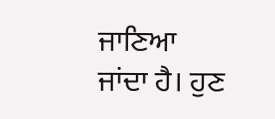ਜਾਣਿਆ ਜਾਂਦਾ ਹੈ। ਹੁਣ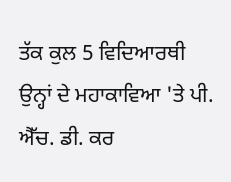ਤੱਕ ਕੁਲ 5 ਵਿਦਿਆਰਥੀ ਉਨ੍ਹਾਂ ਦੇ ਮਹਾਕਾਵਿਆ 'ਤੇ ਪੀ. ਐੱਚ. ਡੀ. ਕਰ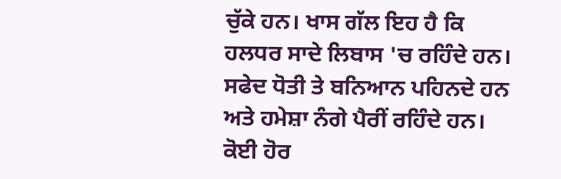ਚੁੱਕੇ ਹਨ। ਖਾਸ ਗੱਲ ਇਹ ਹੈ ਕਿ ਹਲਧਰ ਸਾਦੇ ਲਿਬਾਸ 'ਚ ਰਹਿੰਦੇ ਹਨ। ਸਫੇਦ ਧੋਤੀ ਤੇ ਬਨਿਆਨ ਪਹਿਨਦੇ ਹਨ ਅਤੇ ਹਮੇਸ਼ਾ ਨੰਗੇ ਪੈਰੀਂ ਰਹਿੰਦੇ ਹਨ।
ਕੋਈ ਹੋਰ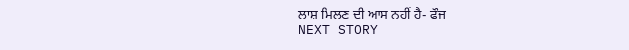ਲਾਸ਼ ਮਿਲਣ ਦੀ ਆਸ ਨਹੀਂ ਹੈ- ਫੌਜ
NEXT STORY